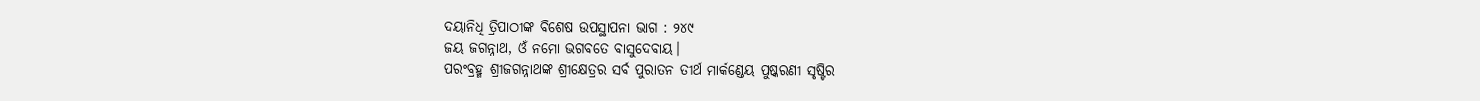ଦୟାନିଧି ତ୍ରିପାଠୀଙ୍କ ବିଶେଷ ଉପସ୍ଥାପନା ଭାଗ : ୨୪୯
ଜୟ ଜଗନ୍ନାଥ, ଓଁ ନମୋ ଭଗବତେ ବାସୁଦେବାୟ।
ପରଂବ୍ରହ୍ମ ଶ୍ରୀଜଗନ୍ନାଥଙ୍କ ଶ୍ରୀକ୍ଷେତ୍ରର ସର୍ବ ପୁରାତନ ତୀର୍ଥ ମାର୍କଣ୍ଡେୟ ପୁଷ୍କରଣୀ ସୃଷ୍ଟିର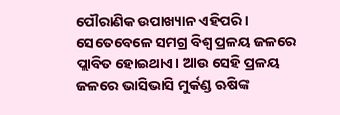ପୌରାଣିକ ଉପାଖ୍ୟାନ ଏହିପରି ।
ସେତେବେଳେ ସମଗ୍ର ବିଶ୍ୱ ପ୍ରଳୟ ଜଳରେ ପ୍ଲାବିତ ହୋଇଥାଏ। ଆଉ ସେହି ପ୍ରଳୟ ଜଳରେ ଭାସିଭାସି ମୁର୍କଣ୍ଡ ଋଷିଙ୍କ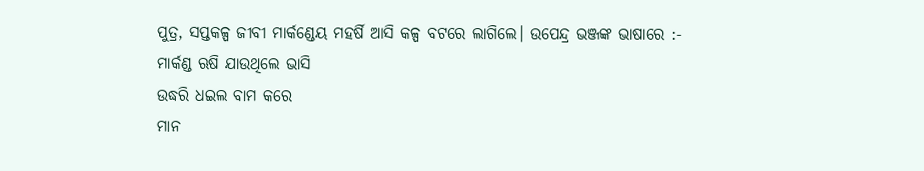ପୁତ୍ର, ସପ୍ତକଳ୍ପ ଜୀବୀ ମାର୍କଣ୍ଡେୟ ମହର୍ଷି ଆସି କଳ୍ପ ବଟରେ ଲାଗିଲେ। ଉପେନ୍ଦ୍ର ଭଞ୍ଜଙ୍କ ଭାଷାରେ :-
ମାର୍କଣ୍ଡ ଋଷି ଯାଉଥିଲେ ଭାସି
ଉଦ୍ଧରି ଧଇଲ ବାମ କରେ
ମାନ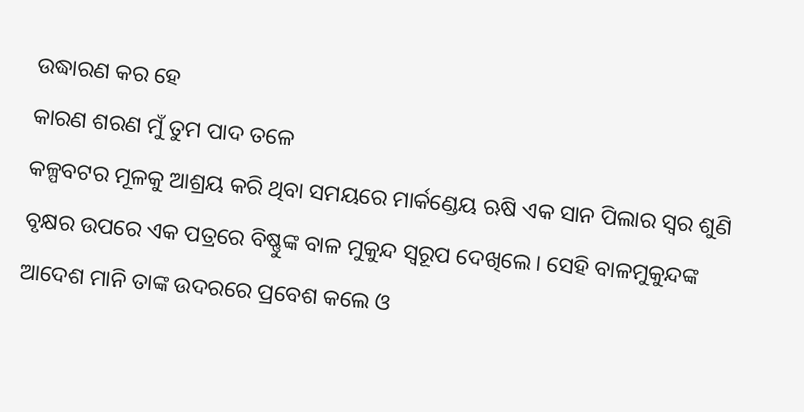ଉଦ୍ଧାରଣ କର ହେ
କାରଣ ଶରଣ ମୁଁ ତୁମ ପାଦ ତଳେ
କଳ୍ପବଟର ମୂଳକୁ ଆଶ୍ରୟ କରି ଥିବା ସମୟରେ ମାର୍କଣ୍ଡେୟ ଋଷି ଏକ ସାନ ପିଲାର ସ୍ୱର ଶୁଣି ବୃକ୍ଷର ଉପରେ ଏକ ପତ୍ରରେ ବିଷ୍ଣୁଙ୍କ ବାଳ ମୁକୁନ୍ଦ ସ୍ୱରୂପ ଦେଖିଲେ। ସେହି ବାଳମୁକୁନ୍ଦଙ୍କ ଆଦେଶ ମାନି ତାଙ୍କ ଉଦରରେ ପ୍ରବେଶ କଲେ ଓ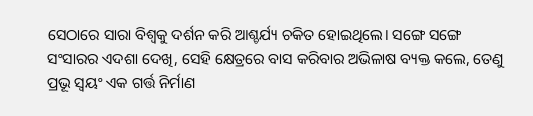ସେଠାରେ ସାରା ବିଶ୍ୱକୁ ଦର୍ଶନ କରି ଆଶ୍ଚର୍ଯ୍ୟ ଚକିତ ହୋଇଥିଲେ। ସଙ୍ଗେ ସଙ୍ଗେ ସଂସାରର ଏଦଶା ଦେଖି, ସେହି କ୍ଷେତ୍ରରେ ବାସ କରିବାର ଅଭିଳାଷ ବ୍ୟକ୍ତ କଲେ, ତେଣୁ ପ୍ରଭୂ ସ୍ୱୟଂ ଏକ ଗର୍ତ୍ତ ନିର୍ମାଣ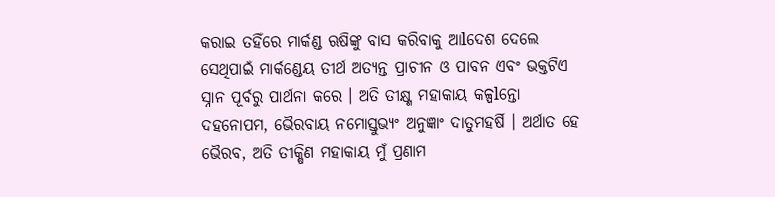କରାଇ ତହିଁରେ ମାର୍କଣ୍ଡ ଋଷିଙ୍କୁ ବାସ କରିବାକୁ ଆlଦେଶ ଦେଲେ ସେଥିପାଇଁ ମାର୍କଣ୍ଡେୟ ତୀର୍ଥ ଅତ୍ୟନ୍ତ ପ୍ରାଚୀନ ଓ ପାବନ ଏବଂ ଭକ୍ତଟିଏ ସ୍ନାନ ପୂର୍ବରୁ ପାର୍ଥନା କରେ । ଅତି ତୀକ୍ଷ୍ଣ ମହାକାୟ କଳ୍ପlନ୍ତୋ ଦହନୋପମ, ଭୈରବାୟ ନମୋସ୍ତୁଭ୍ୟଂ ଅନୁଜ୍ଞାଂ ଦାତୁମହର୍ଷି । ଅର୍ଥାତ ହେ ଭୈରବ, ଅତି ତୀକ୍ଷିଣ ମହାକାୟ ମୁଁ ପ୍ରଣାମ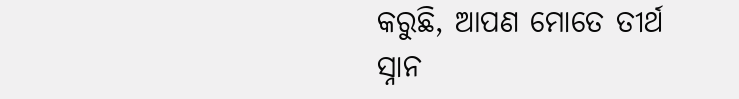କରୁଛି, ଆପଣ ମୋତେ ତୀର୍ଥ ସ୍ନାନ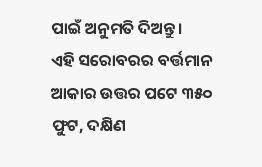ପାଇଁ ଅନୁମତି ଦିଅନ୍ତୁ।
ଏହି ସରୋବରର ବର୍ତ୍ତମାନ ଆକାର ଉତ୍ତର ପଟେ ୩୫୦ ଫୁଟ, ଦକ୍ଷିଣ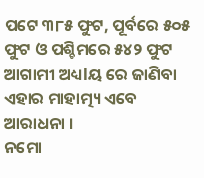ପଟେ ୩୮୫ ଫୁଟ, ପୂର୍ବରେ ୫୦୫ ଫୁଟ ଓ ପଶ୍ଚିମରେ ୫୪୨ ଫୁଟ ଆଗାମୀ ଅଧ୍ୟlୟ ରେ ଜାଣିବା ଏହାର ମାହାତ୍ମ୍ୟ ଏବେ ଆରାଧନା ।
ନମୋ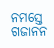ନମସ୍ତେ ଗଜାନନ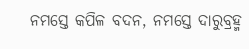ନମସ୍ତେ କପିଳ ବଦନ, ନମସ୍ତେ ଦାରୁବ୍ରହ୍ମ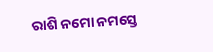ରାଶି ନମୋ ନମସ୍ତେ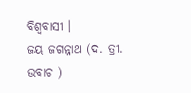ବିଶ୍ୱବାସୀ ।
ଜୟ ଜଗନ୍ନାଥ (ଦ. ତ୍ରୀ. ଉବାଚ )